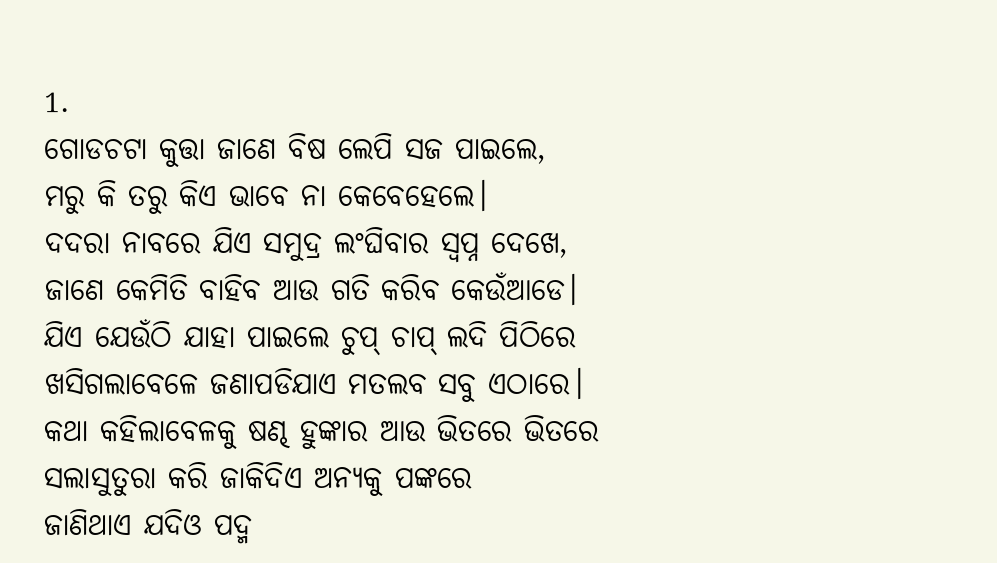1.
ଗୋଡଚଟା କୁତ୍ତା ଜାଣେ ବିଷ ଲେପି ସଜ ପାଇଲେ,
ମରୁ କି ତରୁ କିଏ ଭାବେ ନା କେବେହେଲେ।
ଦଦରା ନାବରେ ଯିଏ ସମୁଦ୍ର ଲଂଘିବାର ସ୍ୱପ୍ନ ଦେଖେ,
ଜାଣେ କେମିତି ବାହିବ ଆଉ ଗତି କରିବ କେଉଁଆଡେ।
ଯିଏ ଯେଉଁଠି ଯାହା ପାଇଲେ ଚୁପ୍ ଚାପ୍ ଲଦି ପିଠିରେ
ଖସିଗଲାବେଳେ ଜଣାପଡିଯାଏ ମତଲବ ସବୁ ଏଠାରେ।
କଥା କହିଲାବେଳକୁ ଷଣ୍ଢ ହୁଙ୍କାର ଆଉ ଭିତରେ ଭିତରେ
ସଲାସୁତୁରା କରି ଜାକିଦିଏ ଅନ୍ୟକୁ ପଙ୍କରେ
ଜାଣିଥାଏ ଯଦିଓ ପଦ୍ମ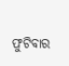ଫୁଟିବାର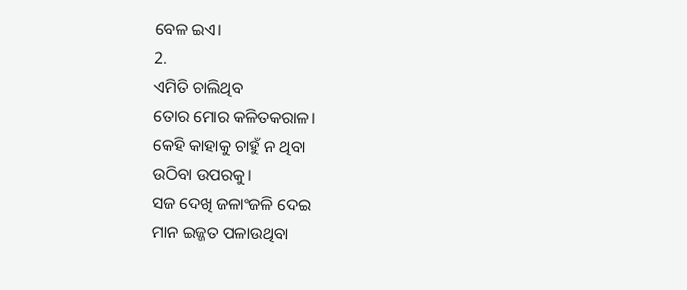ବେଳ ଇଏ।
2.
ଏମିତି ଚାଲିଥିବ
ତୋର ମୋର କଳିତକରାଳ।
କେହି କାହାକୁ ଚାହୁଁ ନ ଥିବା
ଉଠିବା ଉପରକୁ।
ସଜ ଦେଖି ଜଳାଂଜଳି ଦେଇ
ମାନ ଇଜ୍ଜତ ପଳାଉଥିବା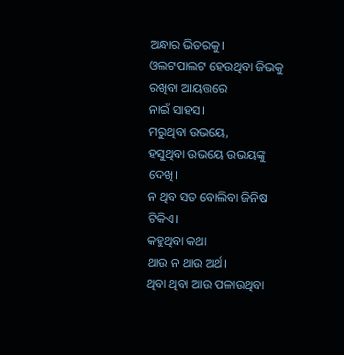ଅନ୍ଧାର ଭିତରକୁ।
ଓଲଟପାଲଟ ହେଉଥିବା ଜିଭକୁ
ରଖିବା ଆୟତ୍ତରେ
ନାଇଁ ସାହସ।
ମରୁଥିବା ଉଭୟେ,
ହସୁଥିବା ଉଭୟେ ଉଭୟଙ୍କୁ ଦେଖି।
ନ ଥିବ ସତ ବୋଲିବା ଜିନିଷ ଟିକିଏ।
କହୁଥିବା କଥା
ଥାଉ ନ ଥାଉ ଅର୍ଥ।
ଥିବା ଥିବା ଆଉ ପଳାଉଥିବା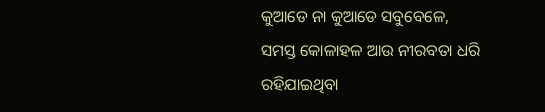କୁଆଡେ ନା କୁଆଡେ ସବୁବେଳେ,
ସମସ୍ତ କୋଳାହଳ ଆଉ ନୀରବତା ଧରି
ରହିଯାଇଥିବା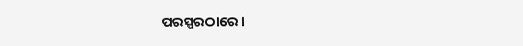ପରସ୍ପରଠାରେ।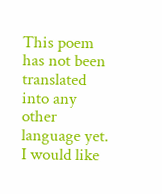This poem has not been translated into any other language yet.
I would like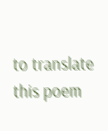to translate this poem